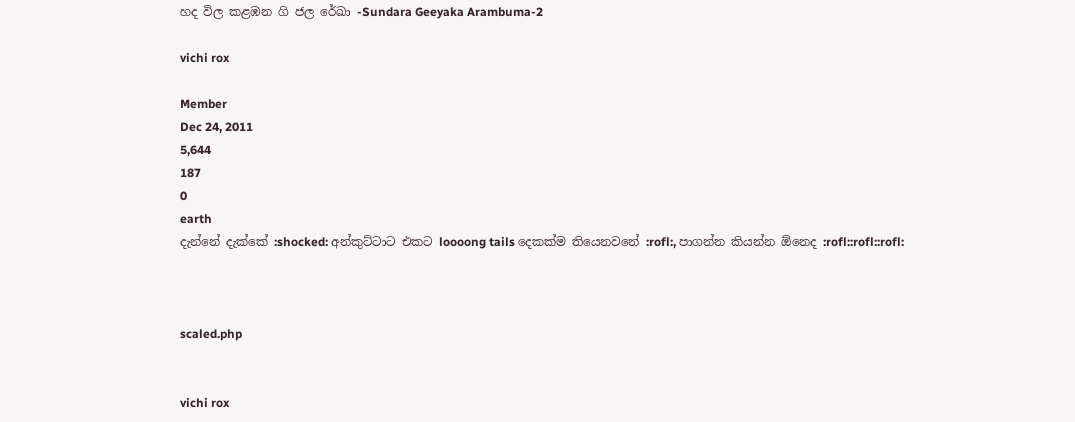හද විල කළඹන ගි ජල රේඛා -Sundara Geeyaka Arambuma-2

vichi rox

Member
Dec 24, 2011
5,644
187
0
earth
දැන්නේ දැක්කේ :shocked: අන්කුට්ටාට එකට loooong tails දෙකක්ම තියෙනවනේ :rofl:, පාගන්න කියන්න ඕනෙද :rofl::rofl::rofl:



scaled.php


vichi rox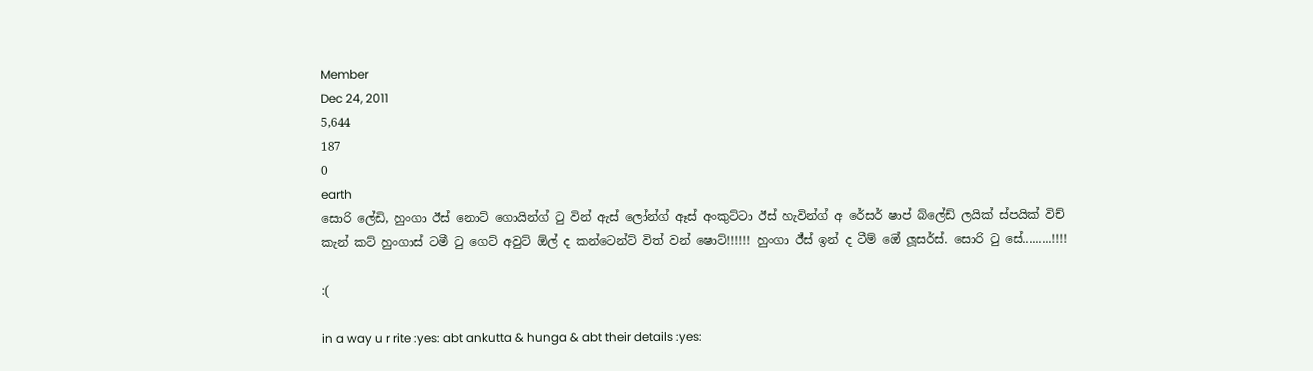Member
Dec 24, 2011
5,644
187
0
earth
සොරි ලේඩි, හුංගා ඊස් නොට් ගොයින්ග් ටු වින් ඇස් ලෝන්ග් ඈස් අංකුට්ටා ඊස් හැවින්ග් අ රේසර් ෂාප් බ්ලේඩ් ලයික් ස්පයික් විච් කැන් කට් හුංගාස් ටමී ටු ගෙට් අවුට් ඕල් ද කන්ටෙන්ට් විත් වන් ෂොට්!!!!!! හුංගා ඊ්ස් ඉන් ද ටීම් ඔ‍ේ ලූසර්ස්. සොරි ටු සේ.........!!!!

:(

in a way u r rite :yes: abt ankutta & hunga & abt their details :yes: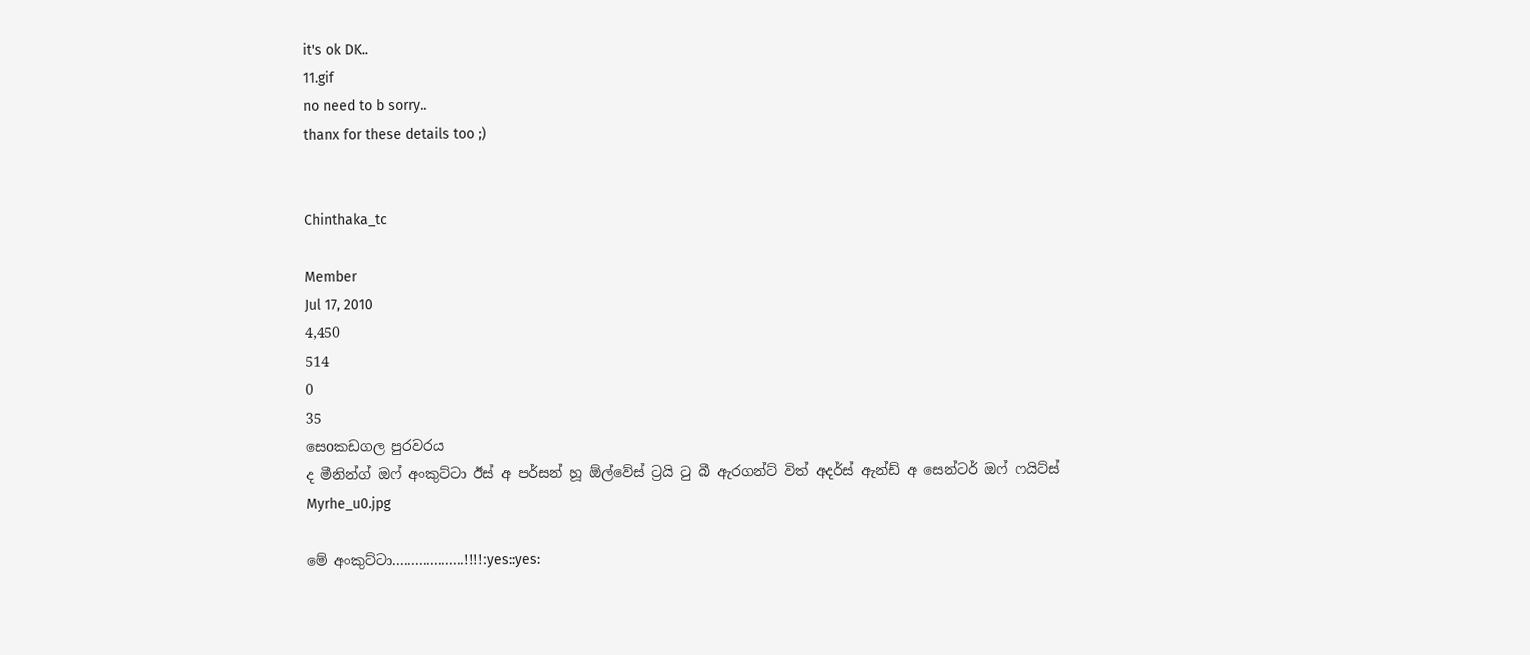it's ok DK..
11.gif
no need to b sorry..
thanx for these details too ;)


Chinthaka_tc

Member
Jul 17, 2010
4,450
514
0
35
සෙoකඩගල පුරවරය
ද මීනින්ග් ඔෆ් අංකුට්ටා ඊස් අ පර්සන් හූ ඕල්වේස් ට්‍රයි ටු බී ඇරගන්ට් විත් අදර්ස් ඇන්ඩ් අ සෙන්ටර් ඔෆ් ෆයිට්ස්
Myrhe_u0.jpg

මේ අංකුට්ටා...................!!!!:yes::yes: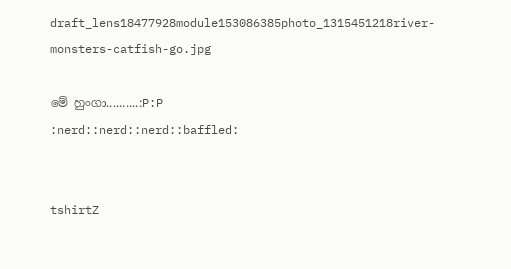draft_lens18477928module153086385photo_1315451218river-monsters-catfish-go.jpg

මේ හුංගා..........:P:P
:nerd::nerd::nerd::baffled:


tshirtZ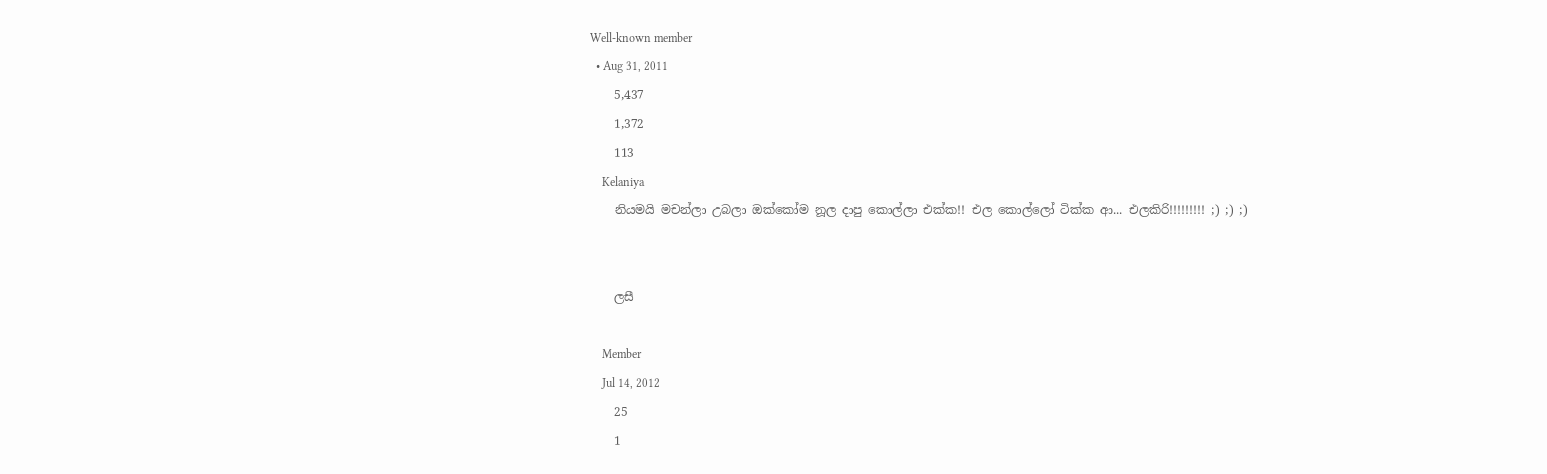Well-known member
  • Aug 31, 2011
    5,437
    1,372
    113
    Kelaniya
    නියමයි මචන්ලා උබලා ඔක්කෝම නූල දාපු කොල්ලා එක්ක!! එල කොල්ලෝ ටික්ක ආ... එලකිරි!!!!!!!!! ;) ;) ;)


    ලසී

    Member
    Jul 14, 2012
    25
    1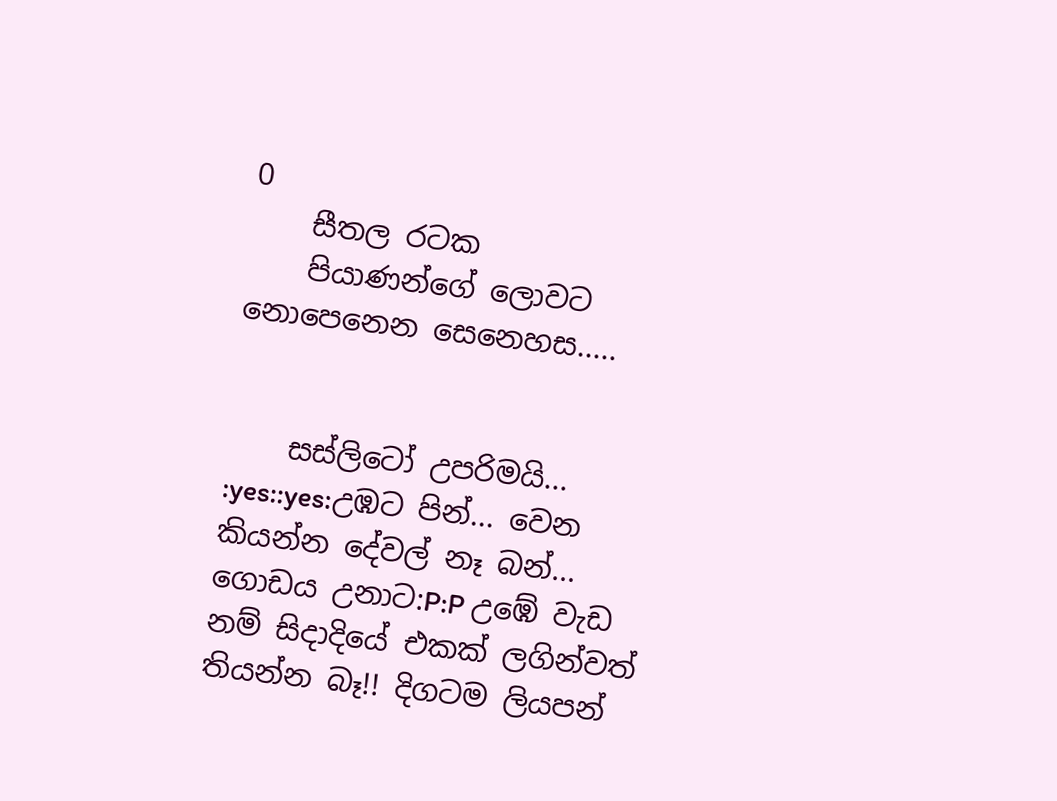0
    සීතල රටක
    පියාණන්ගේ ලොවට නොපෙනෙන සෙනෙහස.....


    සස්ලිටෝ උපරිමයි... :yes::yes:උඹට පින්... වෙන කියන්න දේවල් නෑ බන්... ගොඩය උනාට:P:P උඹේ වැඩ නම් සිදාදියේ එකක් ලගින්වත් තියන්න බෑ!! දිගටම ලියපන්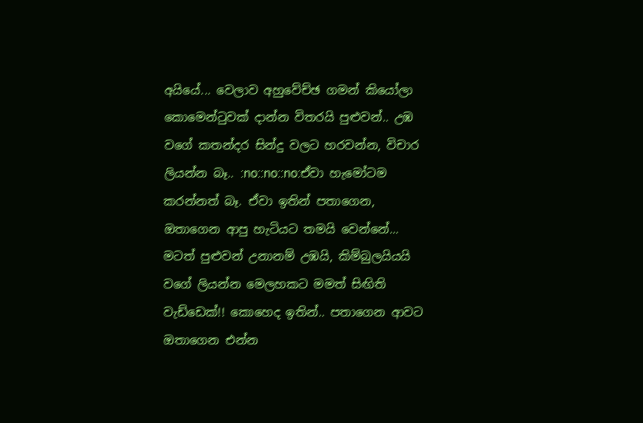අයියේ... වෙලාව අහුවේච්ඡ ගමන් කියෝලා කොමෙන්ටුවක් දාන්න විතරයි පුළුවන්.. උඹ වගේ කතන්දර සින්දු වලට හරවන්න, විචාර ලියන්න බෑ.. :no::no::no:ඒවා හැමෝටම කරන්නත් බෑ. ඒවා ඉතින් පතාගෙන, ඔතාගෙන ආපු හැටියට තමයි වෙන්නේ... මටත් පුළුවන් උනානම් උඹයි, කිම්බුලයියයි වගේ ලියන්න මෙලහකට මමත් සිඟිති වැඩ්ඩෙක්!! කොහෙද ඉතින්.. පතාගෙන ආවට ඔතාගෙන එන්න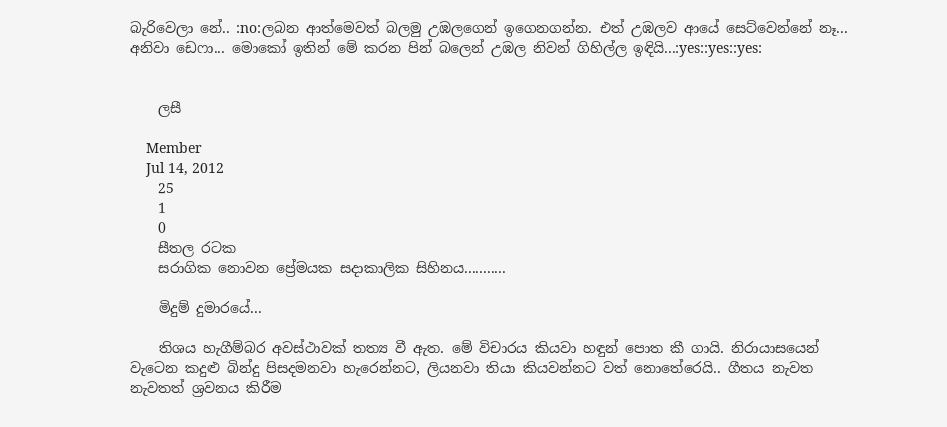බැරිවෙලා නේ.. :no:ලබන ආත්මෙවත් බලමු උඹලගෙන් ඉගෙනගන්න. එත් උඹලව ආයේ සෙට්වෙන්නේ නෑ... අනිවා ඩෙෆා... මොකෝ ඉතින් මේ කරන පින් බලෙන් උඹල නිවන් ගිහිල්ල ඉඳියි...:yes::yes::yes:


    ලසී

    Member
    Jul 14, 2012
    25
    1
    0
    සීතල රටක
    සරාගික නොවන ප්‍රේමයක සදාකාලික සිහිනය...........

    මිදුම් දුමාරයේ...

    තිශය හැගීම්බර අවස්ථාවක් තත්‍ය වී ඇත. මේ විචාරය කියවා හඳුන් පොත කී ගායි. නිරායාසයෙන් වැටෙන කදුළු බින්දු පිසදමනවා හැරෙන්නට, ලියනවා තියා කියවන්නට වත් නොතේරෙයි.. ගීතය නැවත නැවතත් ශ්‍රවනය කිරීම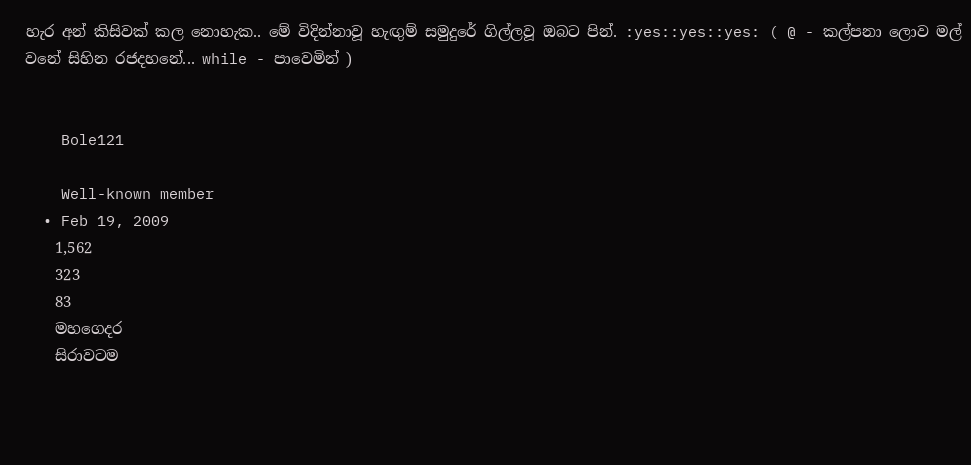හැර අන් කිසිවක් කල නොහැක.. මේ විදින්නාවූ හැඟුම් සමුදුරේ ගිල්ලවූ ඔබට පින්. :yes::yes::yes: ( @ - කල්පනා ලොව මල් වනේ සිහින රජදහනේ... while - පාවෙමින් )


    Bole121

    Well-known member
  • Feb 19, 2009
    1,562
    323
    83
    මහගෙදර
    සිරාවටම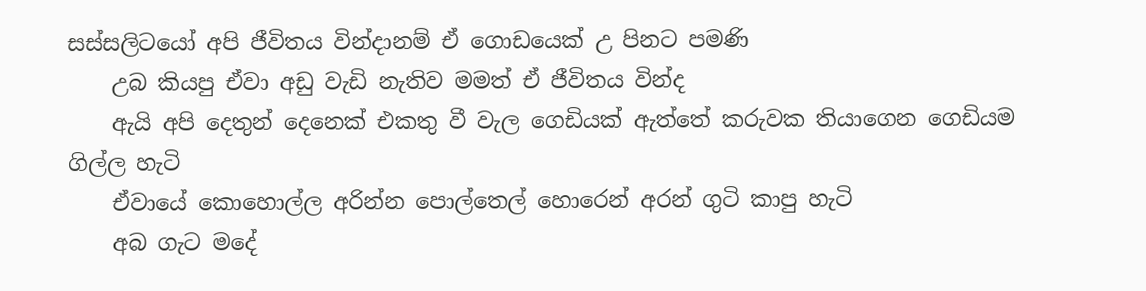සස්සලිටයෝ අපි ජීවිතය වින්දානම් ඒ ගොඩයෙක් උ පිනට පමණි
    උබ කියපු ඒවා අඩු වැඩි නැතිව මමත් ඒ ජීවිතය වින්ද
    ඇයි අපි දෙතුන් දෙනෙක් එකතු වී වැල ගෙඩියක් ඇත්තේ කරුවක තියාගෙන ගෙඩියම ගිල්ල හැටි
    ඒවායේ කොහොල්ල අරින්න පොල්තෙල් හොරෙන් අරන් ගුටි කාපු හැටි
    අබ ගැට මදේ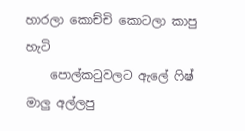හාරලා කොච්චි කොටලා කාපු හැටි
    පොල්කටුවලට ඇලේ ෆිෂ් මාලු අල්ලපු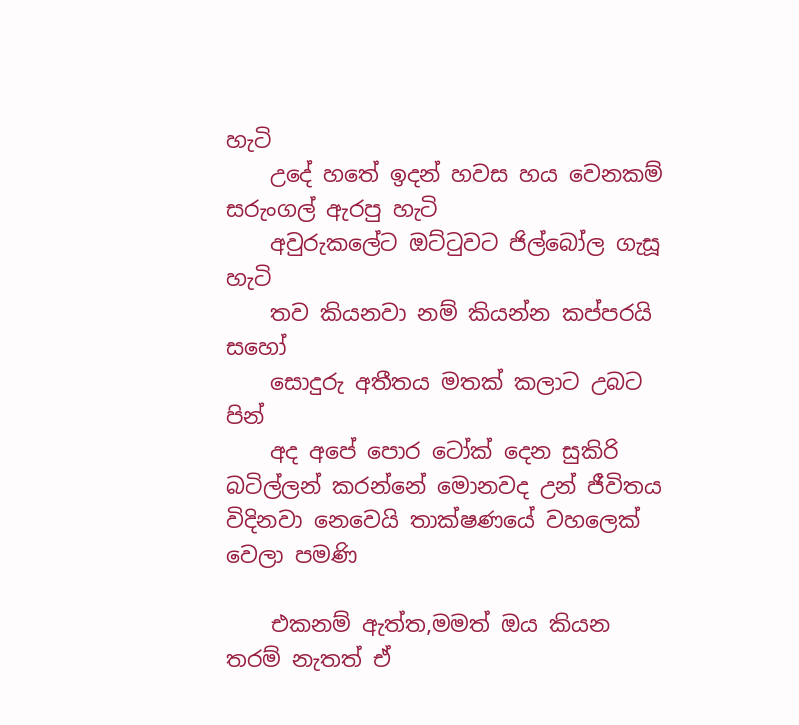හැටි
    උදේ හතේ ඉදන් හවස හය වෙනකම් සරුංගල් ඇරපු හැටි
    අවුරුකලේට ඔට්ටුවට ජිල්බෝල ගැසූ හැටි
    තව කියනවා නම් කියන්න කප්පරයි සහෝ
    සොදුරු අතීතය මතක් කලාට උබට පින්
    අද අපේ පොර ටෝක් දෙන සුකිරි බටිල්ලන් කරන්නේ මොනවද උන් ජීවිතය විදිනවා නෙවෙයි තාක්ෂණයේ වහලෙක් වෙලා පමණි

    එකනම් ඇත්ත,මමත් ඔය කියන තරම් නැතත් ඒ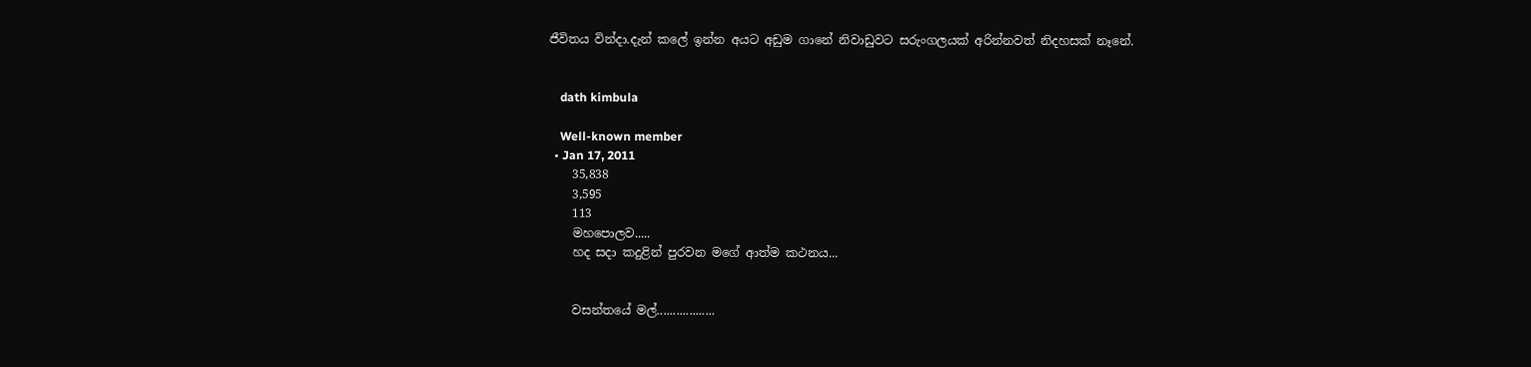ජීවිතය වින්දා.දැන් කලේ ඉන්න අයට අඩුම ගානේ නිවාඩුවට සරුංගලයක් අරින්නවත් නිදහසක් නෑනේ.


    dath kimbula

    Well-known member
  • Jan 17, 2011
    35,838
    3,595
    113
    මහපොලව.....
    හද සදා කදුළින් පුරවන මගේ ආත්ම කථනය...


    වසන්තයේ මල්..................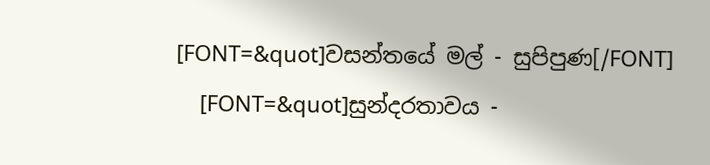[FONT=&quot]වසන්තයේ මල් - සුපිපුණ[/FONT]
    [FONT=&quot]සුන්දරතාවය -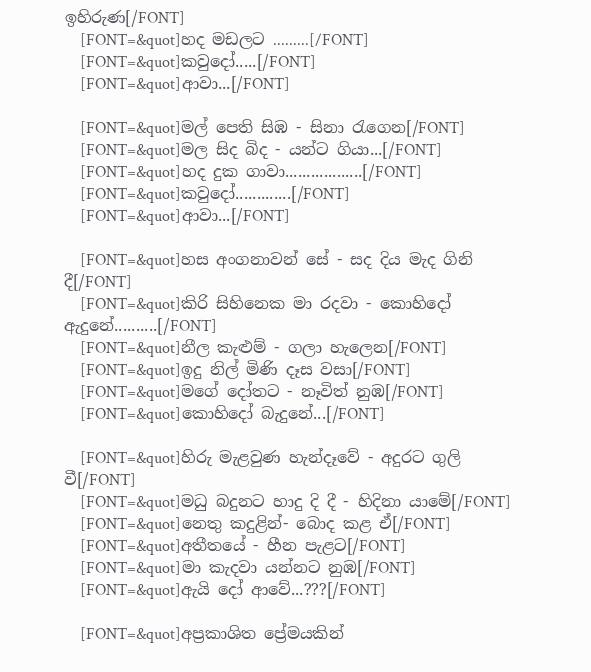ඉහිරුණ[/FONT]
    [FONT=&quot]හද මඩලට .........[/FONT]
    [FONT=&quot]කවුදෝ.....[/FONT]
    [FONT=&quot]ආවා...[/FONT]

    [FONT=&quot]මල් පෙති සිඹ - සිනා රැගෙන[/FONT]
    [FONT=&quot]මල සිද බිද - යන්ට ගියා...[/FONT]
    [FONT=&quot]හද දුක ගාවා..................[/FONT]
    [FONT=&quot]කවුදෝ.............[/FONT]
    [FONT=&quot]ආවා...[/FONT]

    [FONT=&quot]හස අංගනාවන් සේ - සද දිය මැද ගිනි දී[/FONT]
    [FONT=&quot]කිරි සිහිනෙක මා රදවා - කොහිදෝ ඇදුනේ..........[/FONT]
    [FONT=&quot]නීල කැළුම් - ගලා හැලෙන[/FONT]
    [FONT=&quot]ඉදු නිල් මිණි දෑස වසා[/FONT]
    [FONT=&quot]මගේ දෝතට - නෑවිත් නුඹ[/FONT]
    [FONT=&quot]කොහිදෝ බැදුනේ...[/FONT]

    [FONT=&quot]හිරු මැළවුණ හැන්දෑවේ - අදුරට ගුලි වී[/FONT]
    [FONT=&quot]මධු බදුනට හාදු දි දී - හිදිනා යාමේ[/FONT]
    [FONT=&quot]නෙතු කදුළින්- බොද කළ ඒ[/FONT]
    [FONT=&quot]අතීතයේ - හීන පැළට[/FONT]
    [FONT=&quot]මා කැදවා යන්නට නුඹ[/FONT]
    [FONT=&quot]ඇයි දෝ ආවේ...???[/FONT]

    [FONT=&quot]අප්‍රකාශිත ප්‍රේමයකින්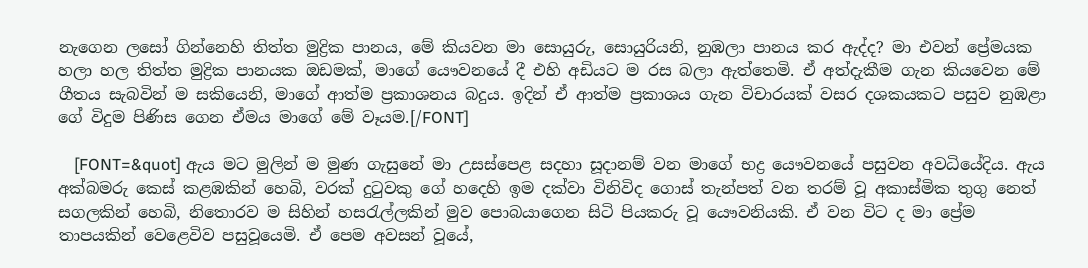නැගෙන ලසෝ ගින්නෙහි තිත්ත මුද්‍රික පානය, මේ කියවන මා සොයුරු, සොයුරියනි, නුඹලා පානය කර ඇද්ද? මා එවන් ප්‍රේමයක හලා හල තිත්ත මුද්‍රික පානයක ඔඩමක්, මාගේ යෞවනයේ දී එහි අඩියට ම රස බලා ඇත්තෙමි. ඒ අත්දැකීම ගැන කියවෙන මේ ගීතය සැබවින් ම සකියෙනි, මාගේ ආත්ම ප්‍රකාශනය බදුය. ඉදින් ඒ ආත්ම ප්‍රකාශය ගැන විචාරයක් වසර දශකයකට පසුව නුඹළා ගේ විදුම පිණිස ගෙන ඒමය මාගේ මේ වෑයම.[/FONT]

    [FONT=&quot] ඇය මට මුලින් ම මුණ ගැසුනේ මා උසස්පෙළ සදහා සූදානම් වන මාගේ භද්‍ර යෞවනයේ පසුවන අවධියේදිය. ඇය අක්බමරු කෙස් කළඹකින් හෙබි, වරක් දුටුවකු ගේ හදෙහි ඉම දක්වා විනිවිද ගොස් තැන්පත් වන තරම් වූ අකාස්මික තුගු නෙත් සගලකින් හෙබි, නිතොරව ම සිහින් හසරැල්ලකින් මුව පොබයාගෙන සිටි පියකරු වූ යෞවනියකි. ඒ වන විට ද මා ප්‍රේම තාපයකින් වෙළෙවිව පසුවූයෙමි. ඒ පෙම අවසන් වූයේ,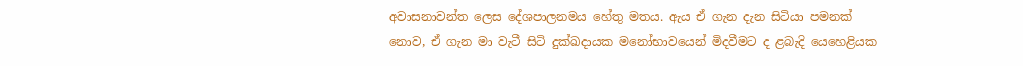අවාසනාවන්ත ලෙස දේශපාලනමය හේතු මතය. ඇය ඒ ගැන දැන සිටියා පමනක් නොව, ඒ ගැන මා වැටී සිටි දුක්ඛදායක මනෝභාවයෙන් මිදවීමට ද ළබැදි යෙහෙළියක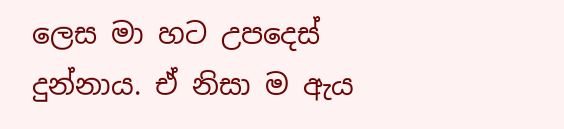ලෙස මා හට උපදෙස් දුන්නාය. ඒ නිසා ම ඇය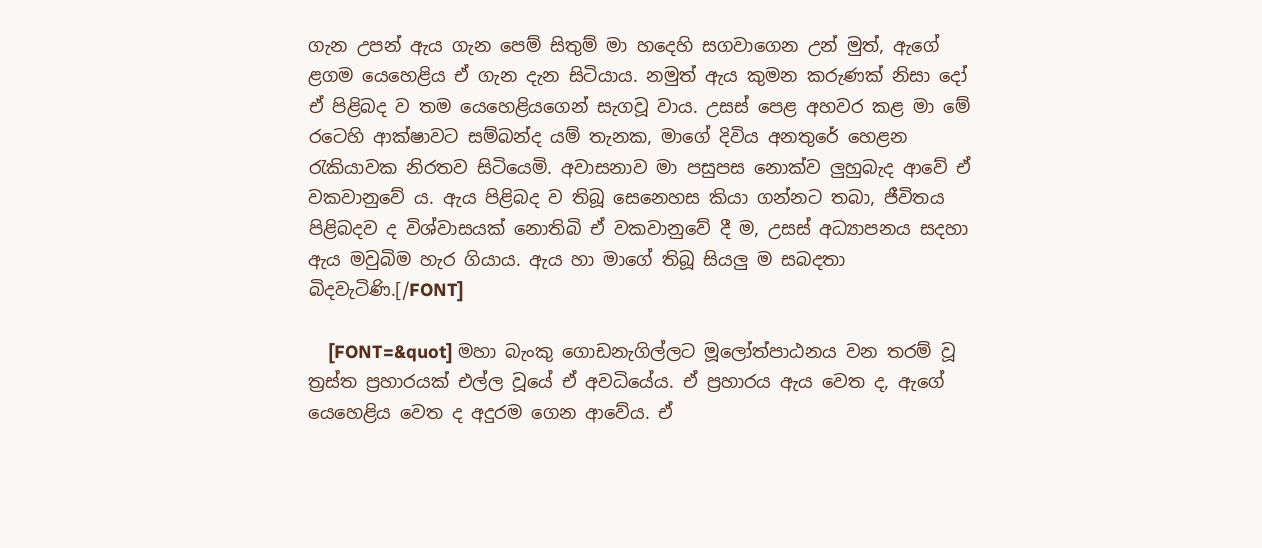ගැන උපන් ඇය ගැන පෙම් සිතුම් මා හදෙහි සගවාගෙන උන් මුත්, ඇගේ ළගම යෙහෙළිය ඒ ගැන දැන සිටියාය. නමුත් ඇය කුමන කරුණක් නිසා දෝ ඒ පිළිබද ව තම යෙහෙළියගෙන් සැගවූ වාය. උසස් පෙළ අහවර කළ මා මේ රටෙහි ආක්ෂාවට සම්බන්ද යම් තැනක, මාගේ දිවිය අනතුරේ හෙළන රැකියාවක නිරතව සිටියෙමි. අවාසනාව මා පසුපස නොක්ව ලුහුබැද ආවේ ඒ වකවානුවේ ය. ඇය පිළිබද ව තිබූ සෙනෙහස කියා ගන්නට තබා, ජීවිතය පිළිබදව ද විශ්වාසයක් නොතිබි ඒ වකවානුවේ දී ම, උසස් අධ්‍යාපනය සදහා ඇය මවුබිම හැර ගියාය. ඇය හා මාගේ තිබූ සියලු ම සබදතා බිදවැටිණි.[/FONT]

    [FONT=&quot] මහා බැංකු ගොඩනැගිල්ලට මූලෝත්පාඨනය වන තරම් වූ ත්‍රස්ත ප්‍රහාරයක් එල්ල වූයේ ඒ අවධියේය. ඒ ප්‍රහාරය ඇය වෙත ද, ඇගේ යෙහෙළිය වෙත ද අදුරම ගෙන ආවේය. ඒ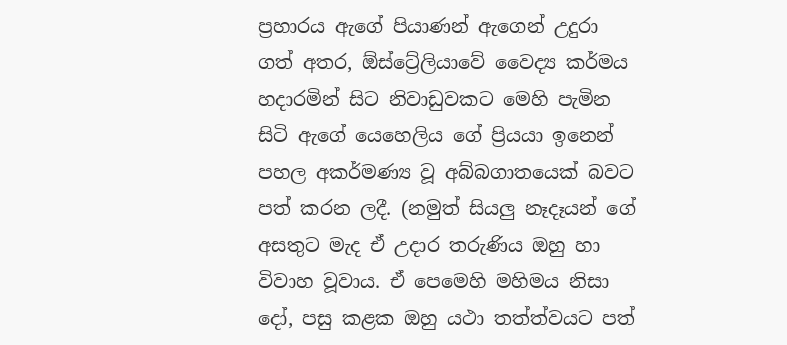ප්‍රහාරය ඇගේ පියාණන් ඇගෙන් උදුරා ගත් අතර, ඕස්ට්‍රේලියාවේ වෛද්‍ය කර්මය හදාරමින් සිට නිවාඩුවකට මෙහි පැමින සිටි ඇගේ යෙහෙලිය ගේ ප්‍රියයා ඉනෙන් පහල අකර්මණ්‍ය වූ අබ්බගාතයෙක් බවට පත් කරන ලදී. (නමුත් සියලු නෑදෑයන් ගේ අසතුට මැද ඒ උදාර තරුණිය ඔහු හා විවාහ වූවාය. ඒ පෙමෙහි මහිමය නිසා දෝ, පසු කළක ඔහු යථා තත්ත්වයට පත්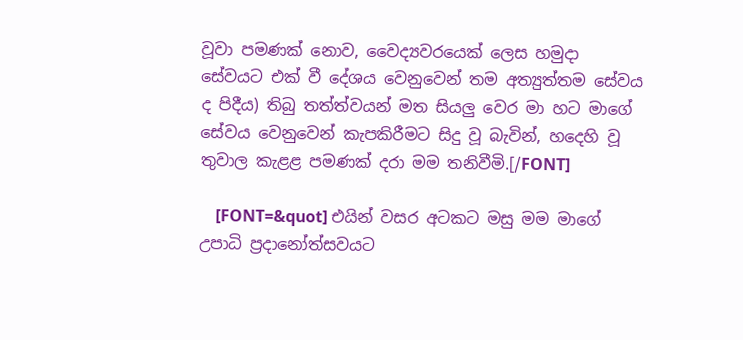වූවා පමණක් නොව, වෛද්‍යවරයෙක් ලෙස හමුදා සේවයට එක් වී දේශය වෙනුවෙන් තම අත්‍යුත්තම සේවය ද පිදීය) තිබු තත්ත්වයන් මත සියලු වෙර මා හට මාගේ සේවය වෙනුවෙන් කැපකිරීමට සිදු වූ බැවින්, හදෙහි වූ තුවාල කැළළ පමණක් දරා මම තනිවීමි.[/FONT]

    [FONT=&quot] එයින් වසර අටකට මසු මම මාගේ උපාධි ප්‍රදානෝත්සවයට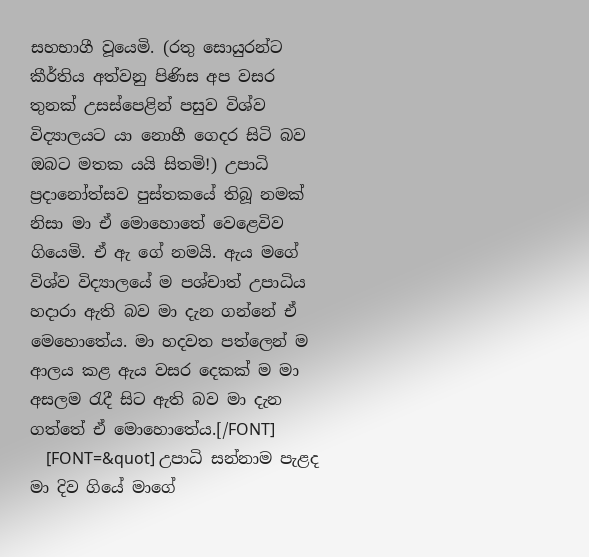සහභාගී වූයෙමි. (රතු සොයුරන්ට කීර්තිය අත්වනු පිණිස අප වසර තුනක් උසස්පෙළින් පසුව ‍විශ්ව විද්‍යාලයට යා නොහී ගෙදර සිටි බව ඔබට මතක යයි සිතමි!) උපාධි ප්‍රදානෝත්සව පුස්තකයේ තිබූ නමක් නිසා මා ඒ මොහොතේ වෙළෙවිව ගියෙමි. ඒ ඇ ගේ නමයි. ඇය මගේ විශ්ව විද්‍යාලයේ ම පශ්චාත් උපාධිය හදාරා ඇති බව මා දැන ගන්නේ ඒ මෙහොතේය. මා හදවත පත්ලෙන් ම ආලය කළ ඇය වසර දෙකක් ම මා අසලම රැදී සිට ඇති බව මා දැන ගත්තේ ඒ මොහොතේය.[/FONT]
    [FONT=&quot] උපාධි සන්නාම පැළද මා දිව ගියේ මාගේ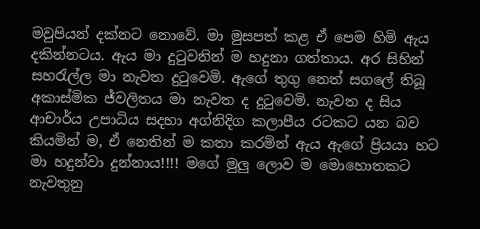මවුපියන් දක්නට නොවේ. මා මුසපත් කළ ඒ පෙම හිමි ඇය දකින්නටය. ඇය මා දුටුවනින් ම හදුනා ගත්තාය. අර සිහින් සහරැල්ල මා නැවත දුටුවෙමි. ඇගේ තුගු නෙත් සගලේ තිබූ අකාස්මික ජ්වලිතය මා නැවත ද දුටුවෙමි. නැවත ද සිය ආචාර්ය උපාධිය සදහා අග්නිදිග කලාපීය රටකට යන බව කියමින් ම, ඒ නෙතින් ම කතා කරමින් ඇය ඇගේ ප්‍රියයා හට මා හදුන්වා දුන්නාය!!!! මගේ මුලු ලොව ම මොහොතකට නැවතුනු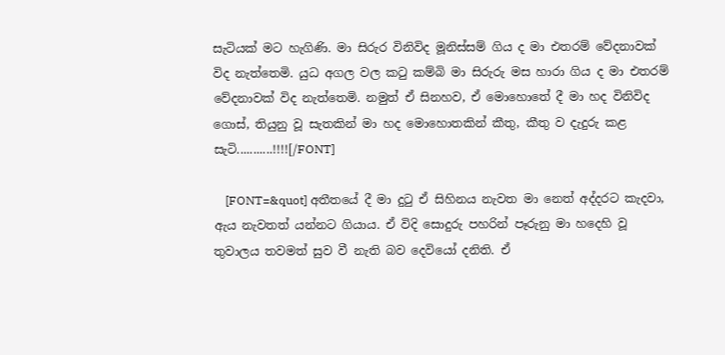සැටියක් මට හැගිණි. මා සිරුර විනිවිද මූනිස්සම් ගිය ද මා එතරම් වේදනාවක් විද නැත්තෙමි. යුධ අගල වල කටු කම්බි මා සිරුරු මස හාරා ගිය ද මා එතරම් වේදනාවක් විද නැත්තෙමි. නමුත් ඒ සිනහව, ඒ මොහොතේ දී මා හද විනිවිද ගොස්, තියුනු වූ සැතකින් මා හද මොහොතකින් කීතු, කීතු ව දැදුරු කළ සැටි...........!!!![/FONT]

    [FONT=&quot] අතීතයේ දී මා දුටු ඒ සිහිනය නැවත මා නෙත් අද්දරට කැදවා, ඇය නැවතත් යන්නට ගියාය. ඒ විදි සොදුරු පහරින් පෑරුනු මා හදෙහි වූ තුවාලය තවමත් සුව වී නැති බව දෙවියෝ දනිති. ඒ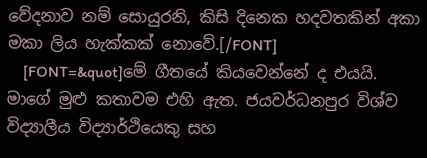වේදනාව නම් සොයුරනි, කිසි දිනෙක හදවතකින් අකා මකා ලිය හැක්කක් නොවේ.[/FONT]
    [FONT=&quot]මේ ගීතයේ කියවෙන්නේ ද එයයි. මාගේ මුළු කතාවම එහි ඇත. ජයවර්ධනපුර විශ්ව විද්‍යාලීය විද්‍යාර්ථියෙකු සහ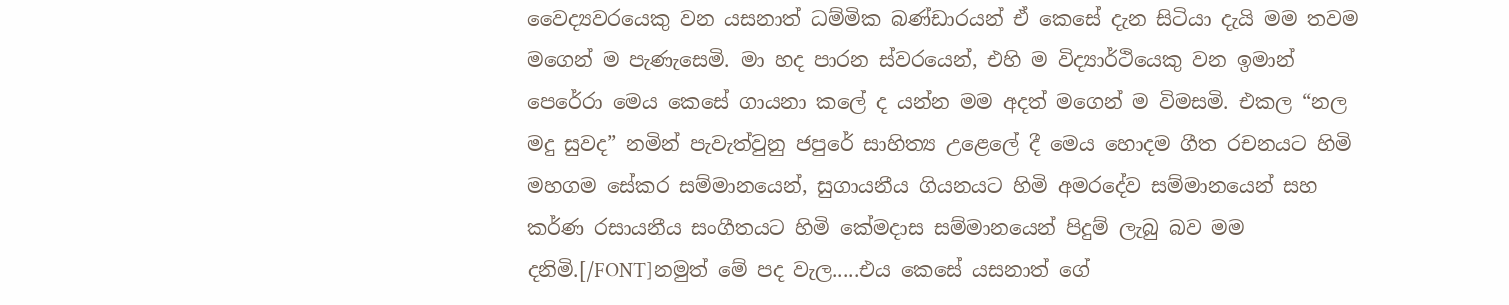වෛද්‍යවරයෙකු වන යසනාත් ධම්මික බණ්ඩාරයන් ඒ කෙසේ දැන සිටියා දැයි මම තවම මගෙන් ම පැණැසෙමි. මා හද පාරන ස්වරයෙන්, එහි ම විද්‍යාර්ථියෙකු වන ඉමාන් පෙරේරා මෙය කෙසේ ගායනා කලේ ද යන්න මම අදත් මගෙන් ම විමසමි. එකල “නල මදු සුවද” නමින් පැවැත්වුනු ජපුරේ සාහිත්‍ය උළෙලේ දී මෙය හොදම ගීත රචනයට හිමි මහගම සේකර සම්මානයෙන්, සුගායනීය ගියනයට හිමි අමරදේව සම්මානයෙන් සහ කර්ණ රසායනීය සංගීතයට හිමි කේමදාස සම්මානයෙන් පිදුම් ලැබු බව මම දනිමි.[/FONT]නමුත් මේ පද වැල.....එය කෙසේ යසනාත් ගේ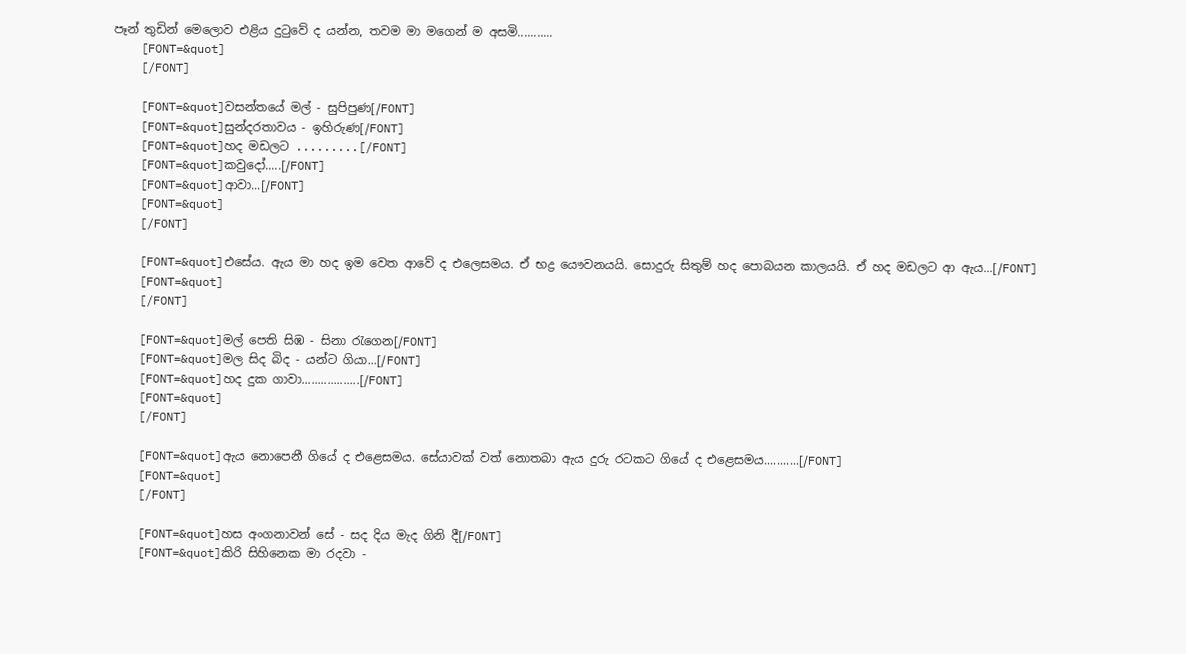පෑන් තුඩින් මෙලොව එළිය දුටුවේ ද යන්න, තවම මා මගෙන් ම අසමි...........
    [FONT=&quot]
    [/FONT]

    [FONT=&quot]වසන්තයේ මල් - සුපිපුණ[/FONT]
    [FONT=&quot]සුන්දරතාවය - ඉහිරුණ[/FONT]
    [FONT=&quot]හද මඩලට .........[/FONT]
    [FONT=&quot]කවුදෝ.....[/FONT]
    [FONT=&quot]ආවා...[/FONT]
    [FONT=&quot]
    [/FONT]

    [FONT=&quot]එසේය. ඇය මා හද ඉම වෙත ආවේ ද එලෙසමය. ඒ භද්‍ර යෞවනයයි. සොදුරු සිතුම් හද පොබයන කාලයයි. ඒ හද මඩලට ආ ඇය...[/FONT]
    [FONT=&quot]
    [/FONT]

    [FONT=&quot]මල් පෙති සිඹ - සිනා රැගෙන[/FONT]
    [FONT=&quot]මල සිද බිද - යන්ට ගියා...[/FONT]
    [FONT=&quot]හද දුක ගාවා..................[/FONT]
    [FONT=&quot]
    [/FONT]

    [FONT=&quot]ඇය නොපෙනී ගියේ ද එළෙසමය. සේයාවක් වත් නොතබා ඇය දුරු රටකට ගියේ ද එළෙසමය...........[/FONT]
    [FONT=&quot]
    [/FONT]

    [FONT=&quot]හස අංගනාවන් සේ - සද දිය මැද ගිනි දී[/FONT]
    [FONT=&quot]කිරි සිහිනෙක මා රදවා -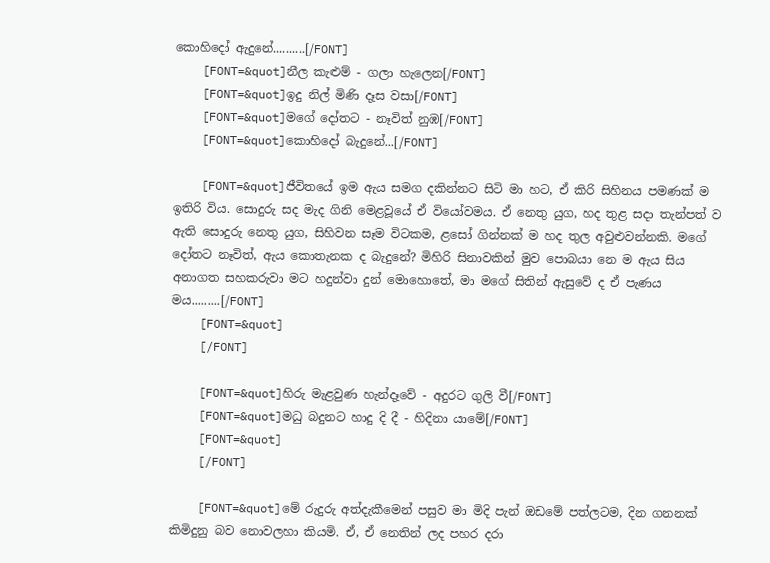කොහිදෝ ඇදුනේ..........[/FONT]
    [FONT=&quot]නීල කැළුම් - ගලා හැලෙන[/FONT]
    [FONT=&quot]ඉදු නිල් මිණි දෑස වසා[/FONT]
    [FONT=&quot]මගේ දෝතට - නෑවිත් නුඹ[/FONT]
    [FONT=&quot]කොහිදෝ බැදුනේ...[/FONT]

    [FONT=&quot]ජීවි‍තයේ ඉම ඇය සමග දකින්නට සිටි මා හට, ඒ කිරි සිහිනය පමණක් ම ඉතිරි විය. සොදුරු සද මැද ගිනි මෙළවූයේ ඒ වියෝවමය. ඒ නෙතු යුග, හද තුළ සදා තැන්පත් ව ඇති සොදුරු නෙතු යුග, සිහිවන සෑම විටකම, ළසෝ ගින්නක් ම හද තුල අවුළුවන්නකි. මගේ දෝතට නෑවිත්, ඇය කොතැනක ද බැදුනේ? මිහිරි සිනාවකින් මුව පොබයා නෙ ම ඇය සිය අනාගත සහකරුවා මට හදුන්වා දුන් මොහොතේ, මා මගේ සිතින් ඇසුවේ ද ඒ පැණය මය.........[/FONT]
    [FONT=&quot]
    [/FONT]

    [FONT=&quot]හිරු මැළවුණ හැන්දෑවේ - අදුරට ගුලි වී[/FONT]
    [FONT=&quot]මධු බදුනට හාදු දි දී - හිදිනා යාමේ[/FONT]
    [FONT=&quot]
    [/FONT]

    [FONT=&quot]මේ රුදුරු අත්දැකීමෙන් පසුව මා මිදි පැන් ඔඩමේ පත්ලටම, දින ගනනක් කිමිදුනු බව නොවලහා කියමි. ඒ, ඒ නෙතින් ලද පහර දරා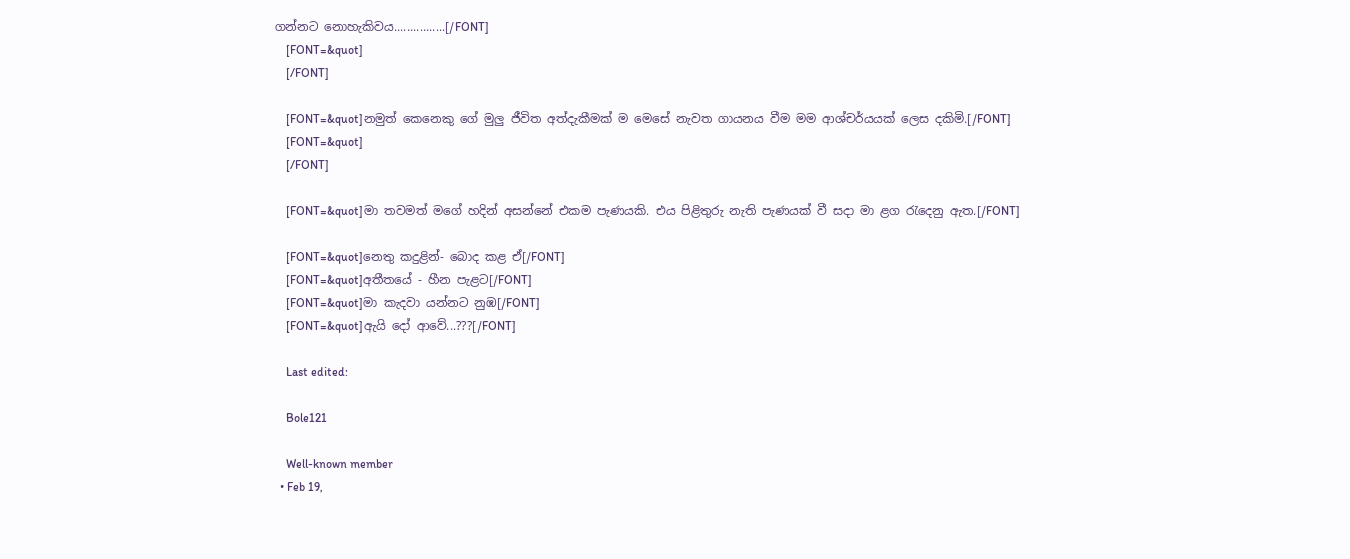ගන්නට නොහැකිවය................[/FONT]
    [FONT=&quot]
    [/FONT]

    [FONT=&quot]නමුත් කෙනෙකු ගේ මුලු ජීවිත අත්දැකීමක් ම මෙසේ නැවත ගායනය වීම මම ආශ්චර්යයක් ලෙස දකිමි.[/FONT]
    [FONT=&quot]
    [/FONT]

    [FONT=&quot]මා තවමත් මගේ හදින් අසන්නේ එකම පැණයකි. එය පිළිතුරු නැති පැණයක් වී සදා මා ළග රැදෙනු ඇත.[/FONT]

    [FONT=&quot]නෙතු කදුළින්- බොද කළ ඒ[/FONT]
    [FONT=&quot]අතීතයේ - හීන පැළට[/FONT]
    [FONT=&quot]මා කැදවා යන්නට නුඹ[/FONT]
    [FONT=&quot]ඇයි දෝ ආවේ...???[/FONT]

    Last edited:

    Bole121

    Well-known member
  • Feb 19,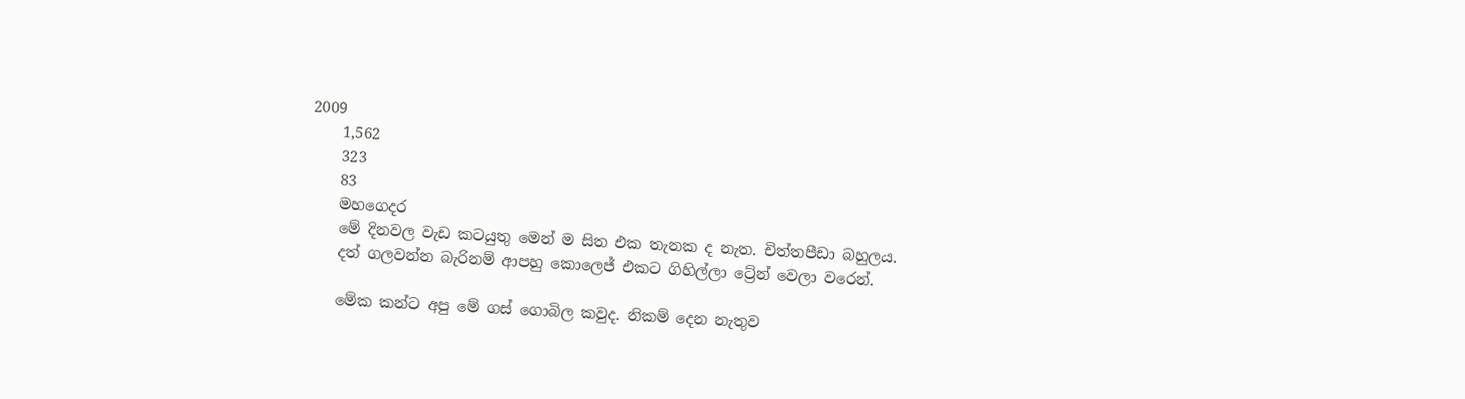2009
    1,562
    323
    83
    මහගෙදර
    මේ දිනවල වැඩ කටයුතු මෙන් ම සිත එක තැනක ද නැත. චිත්තපීඩා බහුලය.
    දත් ගලවන්න බැරිනම් ආපහු කොලෙජ් එකට ගිහිල්ලා ට්‍රේන් වෙලා වරෙන්.

    මේක කන්ට අපු මේ ගස් ගොබිල කවුද. නිකම් දෙන නැතුව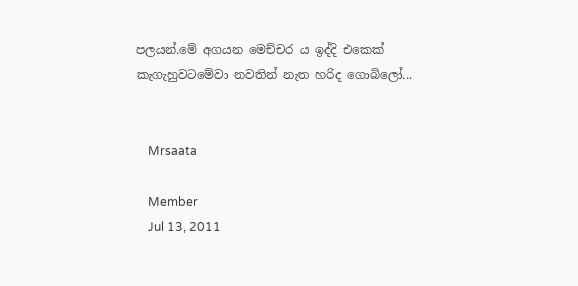පලයන්.මේ අගයන මෙච්චර ය ඉද්දි එකෙක් කැගැහුවටමේවා නවතින් නැත හරිද ගොබිලෝ...


    Mrsaata

    Member
    Jul 13, 2011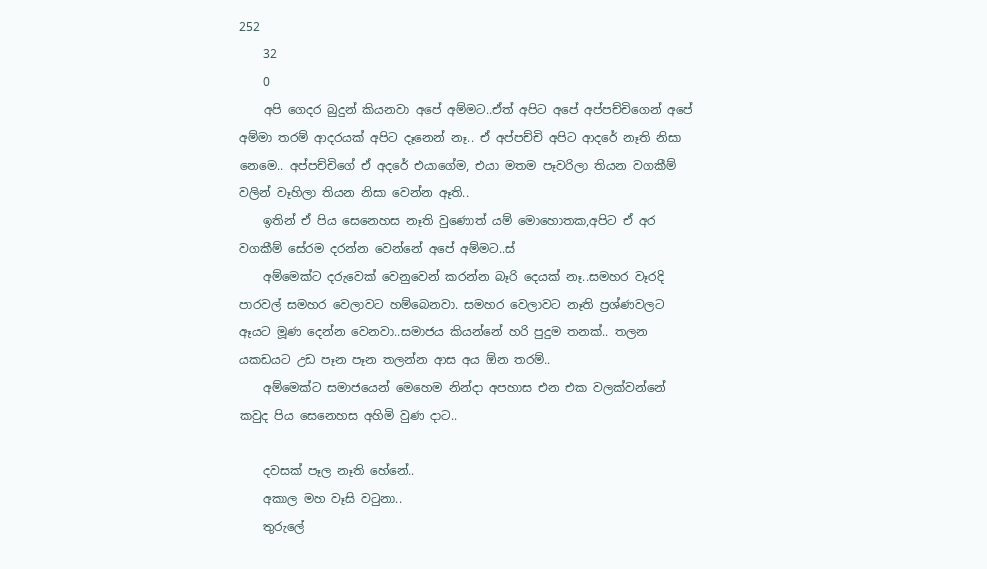252
    32
    0
    අපි ගෙදර බුදුන් කියනවා අපේ අම්මට..ඒත් අපිට අපේ අප්පච්චිගෙන් අපේ අම්මා තරම් ආදරයක් අපිට දෑනෙන් නෑ.. ඒ අප්පච්චි අපිට ආදරේ නෑති නිසා නෙමෙ.. අප්පච්චිගේ ඒ අදරේ එයාගේම, එයා මතම පෑවරිලා තියන වගකීම් වලින් වෑහිලා තියන නිසා වෙන්න ඈති..
    ඉතින් ඒ පිය සෙනෙහස නෑති වුණොත් යම් මොහොතක,අපිට ඒ අර වගකීම් සේරම දරන්න වෙන්නේ අපේ අම්මට..ස්
    අම්මෙක්ට දරුවෙක් වෙනුවෙන් කරන්න බෑරි දෙයක් නෑ..සමහර වෑරදි පාරවල් සමහර වෙලාවට හම්බෙනවා. සමහර වෙලාවට නෑති ප්‍රශ්ණවලට ඈයට මූණ දෙන්න වෙනවා..සමාජය කියන්නේ හරි පුදුම තනක්.. තලන යකඩයට උඩ පෑන පෑන තලන්න ආස අය ඕන තරම්..
    අම්මෙක්ට සමාජයෙන් මෙහෙම නින්දා අපහාස එන එක වලක්වන්නේ කවුද පිය සෙනෙහස අහිමි වුණ දාට..

    දවසක් පෑල නෑති හේනේ..
    අකාල මහ වෑසි වටුනා..
    තුරුලේ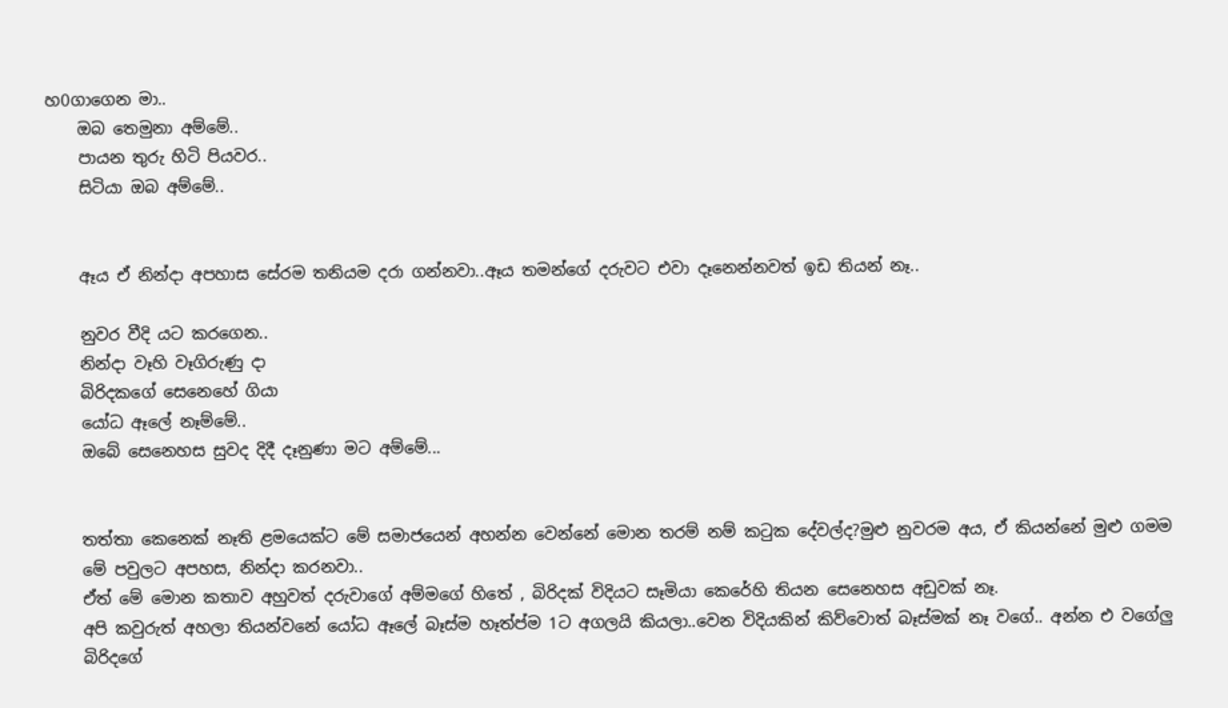හ0ගාගෙන මා..
    ඔබ තෙමුනා අම්මේ..
    පායන තුරු හිටි පියවර..
    සිටියා ඔබ අම්මේ..


    ඈය ඒ නින්දා අපහාස සේරම තනියම දරා ගන්නවා..ඈය තමන්ගේ දරුවට එවා දෑනෙන්නවත් ඉඩ තියන් නෑ..

    නුවර වීදි යට කරගෙන..
    නින්දා වෑහි වෑගිරුණු දා
    බිරිදකගේ සෙනෙහේ ගියා
    යෝධ ඈලේ නෑම්මේ..
    ඔබේ සෙනෙහස සුවද දිදී දෑනුණා මට අම්මේ...


    තත්තා කෙනෙක් නෑති ළමයෙක්ට මේ සමාජයෙන් අහන්න වෙන්නේ මොන තරම් නම් කටුක දේවල්ද?මුළු නුවරම අය, ඒ කියන්නේ මුළු ගමම
    මේ පවුලට අපහස, නින්දා කරනවා..
    ඒත් මේ මොන කතාව අහුවත් දරුවාගේ අම්මගේ හිතේ , බිරිදක් විදියට සෑමියා කෙරේහි තියන සෙනෙහස අඩුවක් නෑ.
    අපි කවුරුත් අහලා තියන්වනේ යෝධ ඈලේ බෑස්ම හෑත්ප්ම 1ට අගලයි කියලා..වෙන විදියකින් කිව්වොත් බෑස්මක් නෑ වගේ.. අන්න එ වගේලු
    බිරිදගේ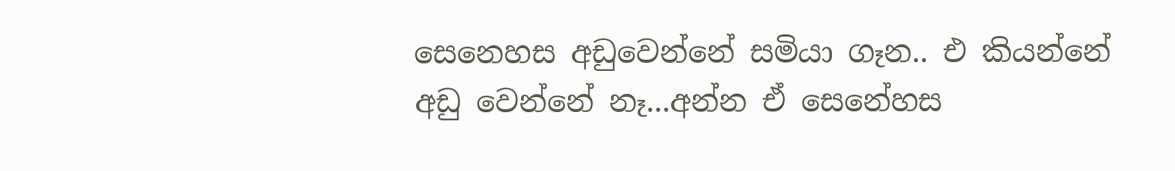සෙනෙහස අඩුවෙන්නේ සමියා ගෑන.. එ කියන්නේ අඩු වෙන්නේ නෑ...අන්න ඒ සෙනේහස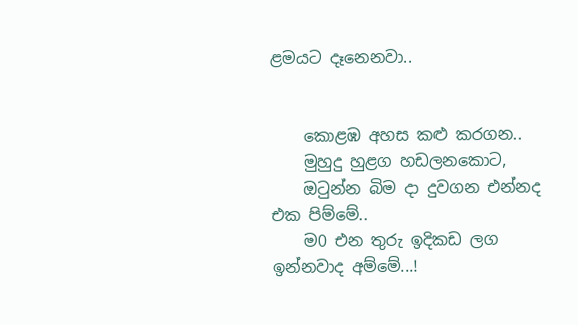ළමයට දෑනෙනවා..


    කොළඹ අහස කළු කරගන..
    මුහුදු හුළග හඩලනකොට,
    ඔටුන්න බිම දා දුවගන එන්නද එක පිම්මේ..
    ම0 එන තුරු ඉදිකඩ ලග ඉන්නවාද අම්මේ...!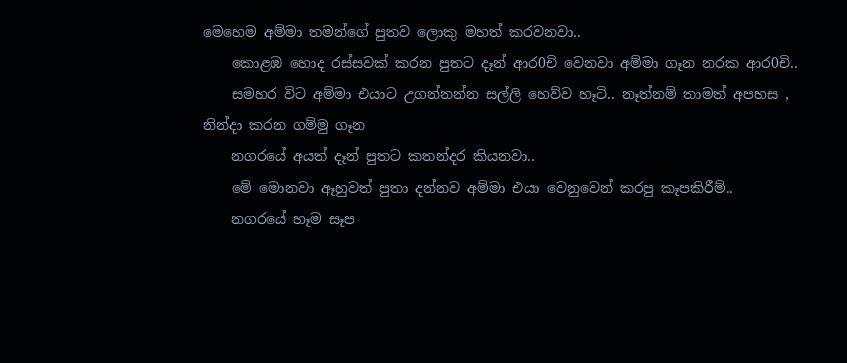මෙහෙම අම්මා තමන්ගේ පුතව ලොකු මහත් කරවනවා..
    කොළඹ හොද රස්සවක් කරන පුතට දෑන් ආර0චි වෙනවා අම්මා ගෑන නරක ආර0චි..
    සමහර විට අම්මා එයාට උගන්නන්න සල්ලි හෙව්ව හෑටි.. නෑත්නම් තාමත් අපහස , නින්දා කරන ගම්මු ගෑන
    නගරයේ අයත් දෑන් පුතට කතන්දර කියනවා..
    මේ මොනවා ඈහුවත් පුතා දන්නව අම්මා එයා වෙනුවෙන් කරපු කෑපකිරීම්..
    නගරයේ හෑම සෑප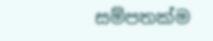සම්පතක්ම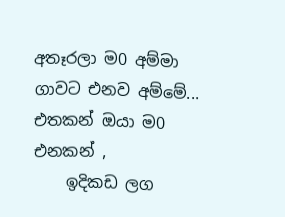අතෑරලා ම0 අම්මා ගාවට එනව අම්මේ... එතකන් ඔයා ම0 එනකන් ,
    ඉදිකඩ ලග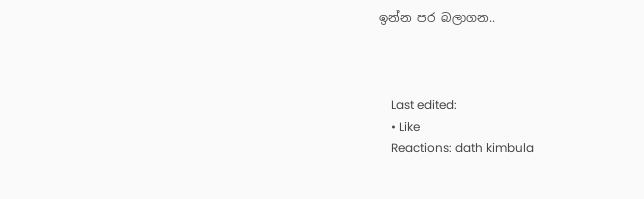ඉන්න පර බලාගන..



    Last edited:
    • Like
    Reactions: dath kimbula